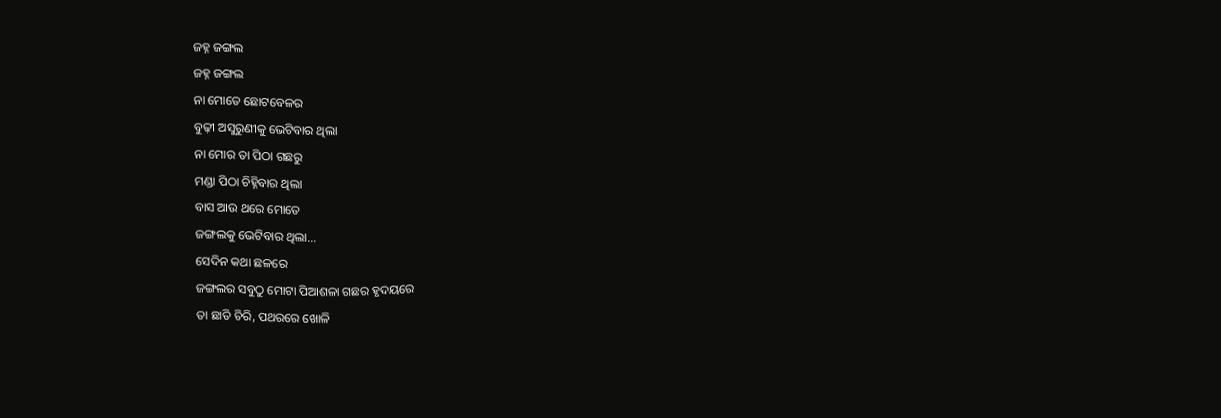ଜହ୍ନ ଜଙ୍ଗଲ
ଜହ୍ନ ଜଙ୍ଗଲ
ନା ମୋତେ ଛୋଟବେଳର
ବୁଢ଼ୀ ଅସୁରୁଣୀକୁ ଭେଟିବାର ଥିଲା
ନା ମୋର ତା ପିଠା ଗଛରୁ
ମଣ୍ଡା ପିଠା ଚିହ୍ନିବାର ଥିଲା
ବାସ ଆଉ ଥରେ ମୋତେ
ଜଙ୍ଗଲକୁ ଭେଟିବାର ଥିଲା...
ସେଦିନ କଥା ଛଳରେ
ଜଙ୍ଗଲର ସବୁଠୁ ମୋଟା ପିଆଶଳା ଗଛର ହୃଦୟରେ
ତା ଛାତି ଚିରି, ପଥରରେ ଖୋଳି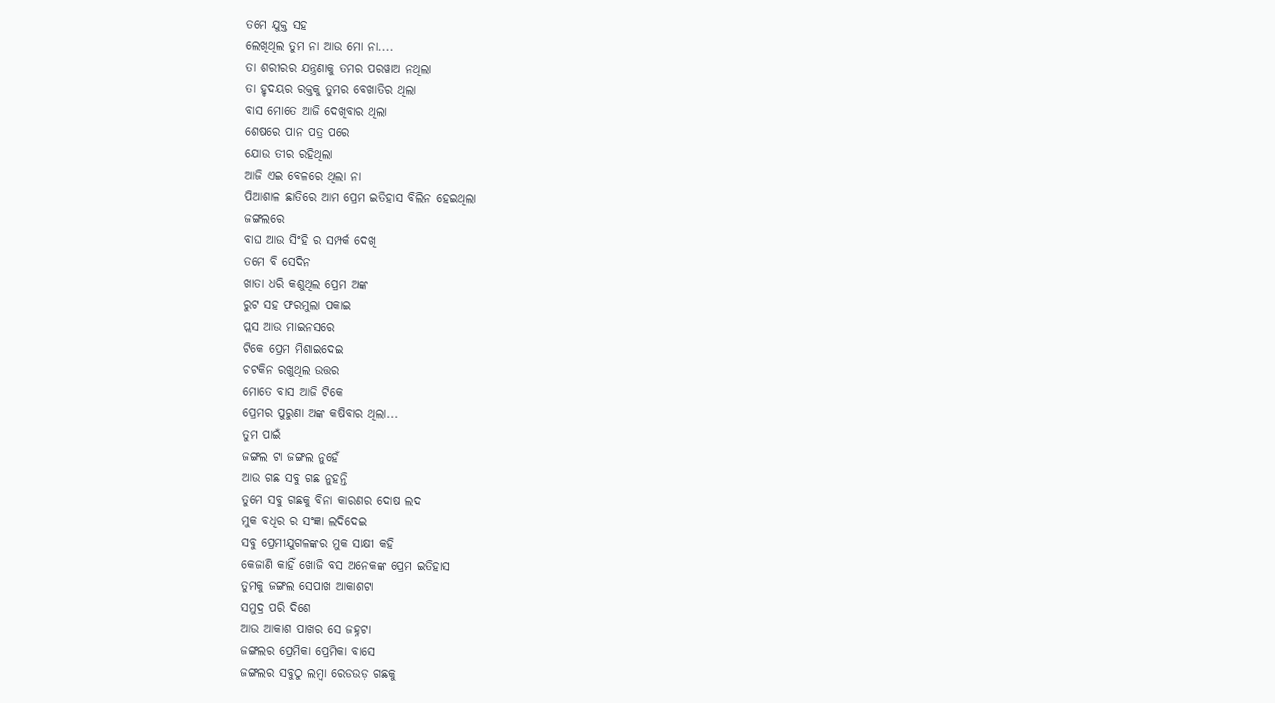ତମେ ଯୁକ୍ତ ସହ
ଲେଖିଥିଲ ତୁମ ନା ଆଉ ମୋ ନା....
ତା ଶରୀରର ଯନ୍ତ୍ରଣାକୁ ତମର ପରୱାଅ ନଥିଲା
ତା ହୃଦୟର ରକ୍ତକୁ ତୁମର ବେଖାତିର ଥିଲା
ବାସ ମୋତେ ଆଜି ଦେଖିବାର ଥିଲା
ଶେଷରେ ପାନ ପତ୍ର ପରେ
ଯୋଉ ତୀର ରହିଥିଲା
ଆଜି ଏଇ ବେଳରେ ଥିଲା ନା
ପିଆଶାଳ ଛାତିରେ ଆମ ପ୍ରେମ ଇତିହାସ ବିଲିନ ହେଇଥିଲା
ଜଙ୍ଗଲରେ
ବାଘ ଆଉ ସିଂହି ର ସମ୍ପର୍କ ଦେଖି
ତମେ ବି ସେଦିନ
ଖାତା ଧରି କଶୁଥିଲ ପ୍ରେମ ଅଙ୍କ
ରୁଟ ସହ ଫରମୁଲା ପକାଇ
ପ୍ଲସ ଆଉ ମାଇନସରେ
ଟିକେ ପ୍ରେମ ମିଶାଇଦେଇ
ଚଟକିନ ରଖୁଥିଲ ଉତ୍ତର
ମୋତେ ବାସ ଆଜି ଟିକେ
ପ୍ରେମର ପୁରୁଣା ଅଙ୍କ କଷିବାର ଥିଲା...
ତୁମ ପାଇଁ
ଜଙ୍ଗଲ ଟା ଜଙ୍ଗଲ ନୁହେଁ
ଆଉ ଗଛ ସବୁ ଗଛ ନୁହନ୍ତି
ତୁମେ ସବୁ ଗଛକୁ ବିନା କାରଣର ଦୋଷ ଲଦ
ମୁକ ବଧିର ର ସଂଜ୍ଞା ଲଦିଦେଇ
ସବୁ ପ୍ରେମୀଯୁଗଳଙ୍କର ମୁକ ସାକ୍ଷୀ କହି
କେଜାଣି କାହିଁ ଖୋଜି ବସ ଅନେକଙ୍କ ପ୍ରେମ ଇତିହାସ
ତୁମକୁ ଜଙ୍ଗଲ ସେପାଖ ଆକାଶଟା
ସମୁଦ୍ର ପରି ଦିଶେ
ଆଉ ଆକାଶ ପାଖର ସେ ଜହ୍ନଟା
ଜଙ୍ଗଲର ପ୍ରେମିକା ପ୍ରେମିକା ବାସେ
ଜଙ୍ଗଲର ସବୁଠୁ ଲମ୍ବା ରେଡଉଡ଼ ଗଛକୁ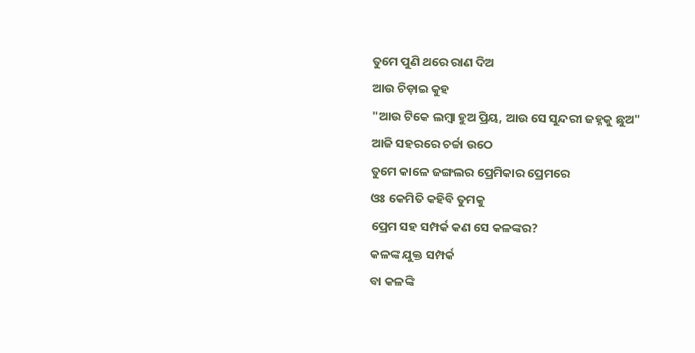ତୁମେ ପୁଣି ଥରେ ରାଣ ଦିଅ
ଆଉ ଚିଡ଼ାଇ କୁହ
"ଆଉ ଟିକେ ଲମ୍ବା ହୁଅ ପ୍ରିୟ, ଆଉ ସେ ସୁନ୍ଦରୀ ଜହ୍ନକୁ ଛୁଅ"
ଆଜି ସହରରେ ଚର୍ଚ୍ଚା ଉଠେ
ତୁମେ କାଳେ ଜଙ୍ଗଲର ପ୍ରେମିକାର ପ୍ରେମରେ
ଓଃ କେମିତି କହିବି ତୁମକୁ
ପ୍ରେମ ସହ ସମ୍ପର୍କ କଣ ସେ କଳଙ୍କର?
କଳଙ୍କ ଯୁକ୍ତ ସମ୍ପର୍କ
ବା କଳଙ୍କି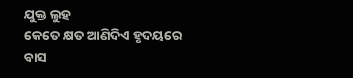ଯୁକ୍ତ ଲୁହ
କେତେ କ୍ଷତ ଆଣିଦିଏ ହୃଦୟରେ
ବାସ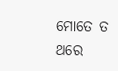ମୋତେ ତ ଥରେ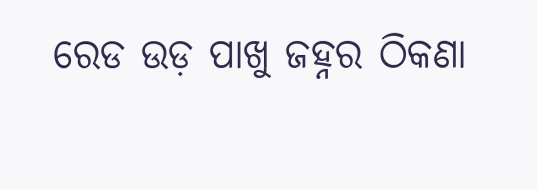ରେଡ ଉଡ଼ ପାଖୁ ଜହ୍ନର ଠିକଣା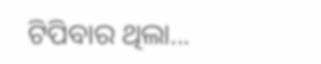ଟିପିବାର ଥିଲା...